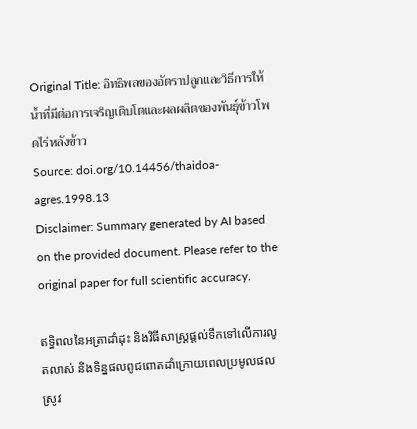Original Title: อิทธิพลของอัตราปลูกและวิธีการให้น้ำที่มีต่อการเจริญเติบโตและผลผลิตของพันธุ์ข้าวโพดไร่หลังข้าว
Source: doi.org/10.14456/thaidoa-agres.1998.13
Disclaimer: Summary generated by AI based on the provided document. Please refer to the original paper for full scientific accuracy.

ឥទ្ធិពលនៃអត្រាដាំដុះ និងវិធីសាស្ត្រផ្តល់ទឹកទៅលើការលូតលាស់ និងទិន្នផលពូជពោតដាំក្រោយពេលប្រមូលផលស្រូវ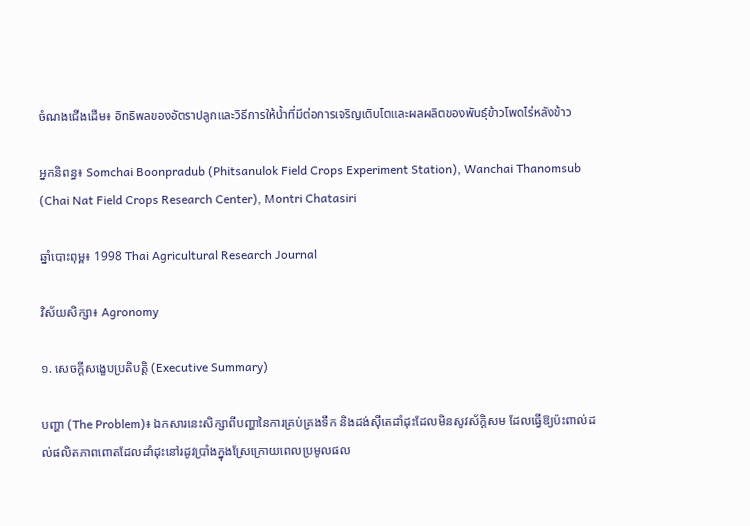ចំណងជើងដើម៖ อิทธิพลของอัตราปลูกและวิธีการให้น้ำที่มีต่อการเจริญเติบโตและผลผลิตของพันธุ์ข้าวโพดไร่หลังข้าว

អ្នកនិពន្ធ៖ Somchai Boonpradub (Phitsanulok Field Crops Experiment Station), Wanchai Thanomsub (Chai Nat Field Crops Research Center), Montri Chatasiri

ឆ្នាំបោះពុម្ព៖ 1998 Thai Agricultural Research Journal

វិស័យសិក្សា៖ Agronomy

១. សេចក្តីសង្ខេបប្រតិបត្តិ (Executive Summary)

បញ្ហា (The Problem)៖ ឯកសារនេះសិក្សាពីបញ្ហានៃការគ្រប់គ្រងទឹក និងដង់ស៊ីតេដាំដុះដែលមិនសូវស័ក្តិសម ដែលធ្វើឱ្យប៉ះពាល់ដល់ផលិតភាពពោតដែលដាំដុះនៅរដូវប្រាំងក្នុងស្រែក្រោយពេលប្រមូលផល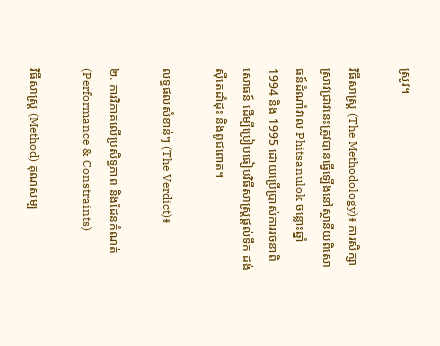ស្រូវ។

វិធីសាស្ត្រ (The Methodology)៖ ការសិក្សាស្រាវជ្រាវនេះត្រូវបានធ្វើឡើងនៅស្ថានីយពិសោធន៍ដំណាំវាល Phitsanulok ចន្លោះឆ្នាំ 1994 និង 1995 ដោយប្រើប្រាស់ការរចនាពិសោធន៍ ដើម្បីប្រៀបធៀបវិធីសាស្ត្រផ្តល់ទឹក ដង់ស៊ីតេដាំដុះ និងពូជពោត។

លទ្ធផលសំខាន់ៗ (The Verdict)៖

២. ការវិភាគលើប្រសិទ្ធភាព និងដែនកំណត់ (Performance & Constraints)

វិធីសាស្ត្រ (Method) គុណសម្ប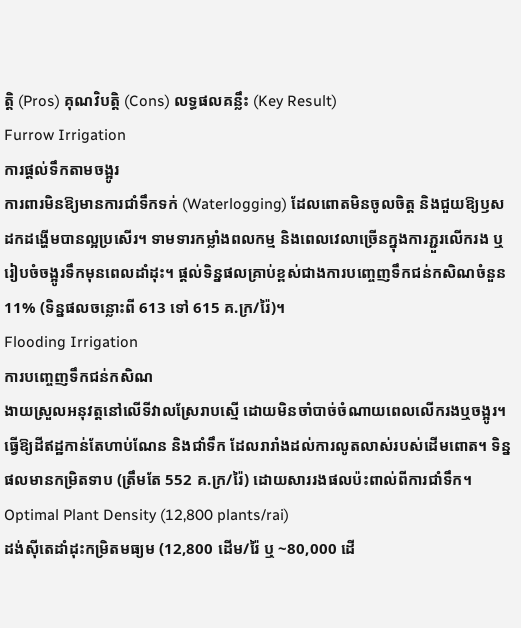ត្តិ (Pros) គុណវិបត្តិ (Cons) លទ្ធផលគន្លឹះ (Key Result)
Furrow Irrigation
ការផ្តល់ទឹកតាមចង្អូរ
ការពារមិនឱ្យមានការជាំទឹកទក់ (Waterlogging) ដែលពោតមិនចូលចិត្ត និងជួយឱ្យឫសដកដង្ហើមបានល្អប្រសើរ។ ទាមទារកម្លាំងពលកម្ម និងពេលវេលាច្រើនក្នុងការភ្ជួរលើករង ឬរៀបចំចង្អូរទឹកមុនពេលដាំដុះ។ ផ្តល់ទិន្នផលគ្រាប់ខ្ពស់ជាងការបញ្ចេញទឹកជន់កសិណចំនួន 11% (ទិន្នផលចន្លោះពី 613 ទៅ 615 គ.ក្រ/រ៉ៃ)។
Flooding Irrigation
ការបញ្ចេញទឹកជន់កសិណ
ងាយស្រួលអនុវត្តនៅលើទីវាលស្រែរាបស្មើ ដោយមិនចាំបាច់ចំណាយពេលលើករងឬចង្អូរ។ ធ្វើឱ្យដីឥដ្ឋកាន់តែហាប់ណែន និងជាំទឹក ដែលរារាំងដល់ការលូតលាស់របស់ដើមពោត។ ទិន្នផលមានកម្រិតទាប (ត្រឹមតែ 552 គ.ក្រ/រ៉ៃ) ដោយសាររងផលប៉ះពាល់ពីការជាំទឹក។
Optimal Plant Density (12,800 plants/rai)
ដង់ស៊ីតេដាំដុះកម្រិតមធ្យម (12,800 ដើម/រ៉ៃ ឬ ~80,000 ដើ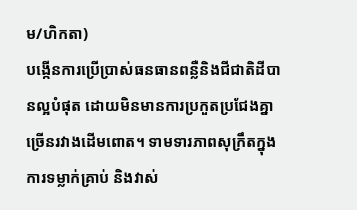ម/ហិកតា)
បង្កើនការប្រើប្រាស់ធនធានពន្លឺនិងជីជាតិដីបានល្អបំផុត ដោយមិនមានការប្រកួតប្រជែងគ្នាច្រើនរវាងដើមពោត។ ទាមទារភាពសុក្រឹតក្នុងការទម្លាក់គ្រាប់ និងវាស់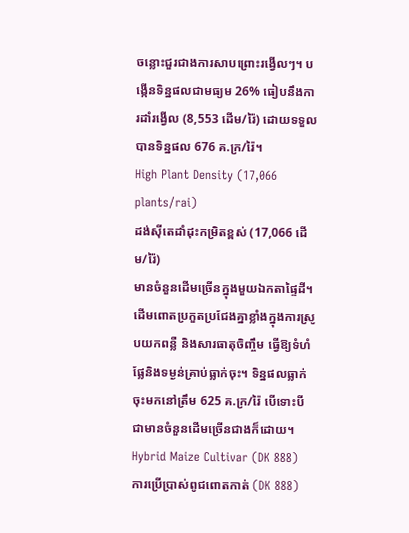ចន្លោះជួរជាងការសាបព្រោះរង្វើលៗ។ បង្កើនទិន្នផលជាមធ្យម 26% ធៀបនឹងការដាំរង្វើល (8,553 ដើម/រ៉ៃ) ដោយទទួលបានទិន្នផល 676 គ.ក្រ/រ៉ៃ។
High Plant Density (17,066 plants/rai)
ដង់ស៊ីតេដាំដុះកម្រិតខ្ពស់ (17,066 ដើម/រ៉ៃ)
មានចំនួនដើមច្រើនក្នុងមួយឯកតាផ្ទៃដី។ ដើមពោតប្រកួតប្រជែងគ្នាខ្លាំងក្នុងការស្រូបយកពន្លឺ និងសារធាតុចិញ្ចឹម ធ្វើឱ្យទំហំផ្លែនិងទម្ងន់គ្រាប់ធ្លាក់ចុះ។ ទិន្នផលធ្លាក់ចុះមកនៅត្រឹម 625 គ.ក្រ/រ៉ៃ បើទោះបីជាមានចំនួនដើមច្រើនជាងក៏ដោយ។
Hybrid Maize Cultivar (DK 888)
ការប្រើប្រាស់ពូជពោតកាត់ (DK 888)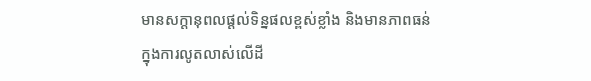មានសក្តានុពលផ្តល់ទិន្នផលខ្ពស់ខ្លាំង និងមានភាពធន់ក្នុងការលូតលាស់លើដី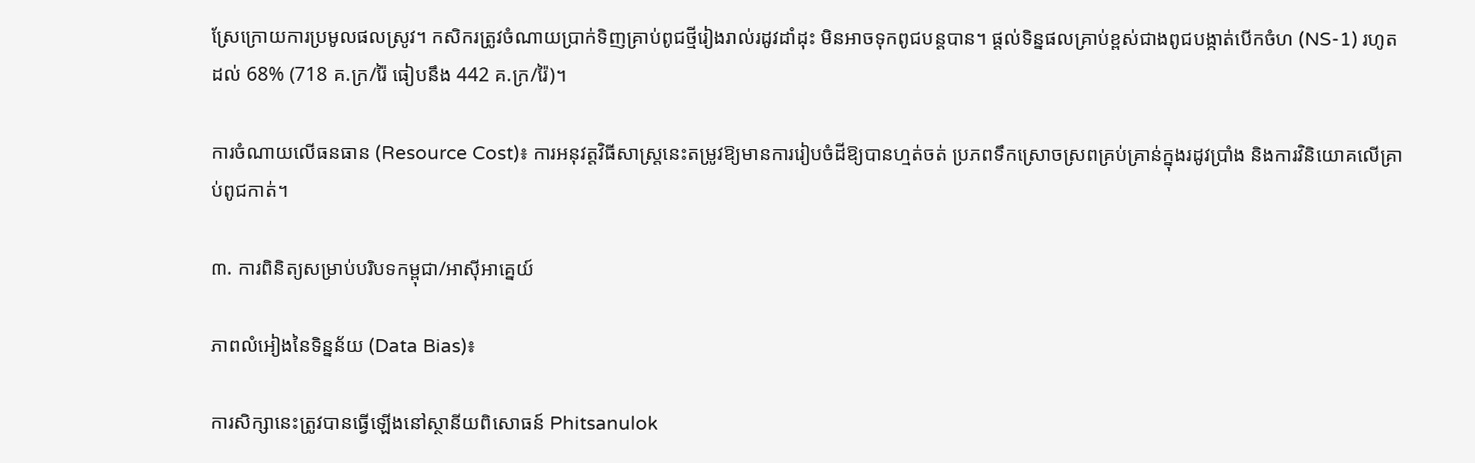ស្រែក្រោយការប្រមូលផលស្រូវ។ កសិករត្រូវចំណាយប្រាក់ទិញគ្រាប់ពូជថ្មីរៀងរាល់រដូវដាំដុះ មិនអាចទុកពូជបន្តបាន។ ផ្តល់ទិន្នផលគ្រាប់ខ្ពស់ជាងពូជបង្កាត់បើកចំហ (NS-1) រហូតដល់ 68% (718 គ.ក្រ/រ៉ៃ ធៀបនឹង 442 គ.ក្រ/រ៉ៃ)។

ការចំណាយលើធនធាន (Resource Cost)៖ ការអនុវត្តវិធីសាស្ត្រនេះតម្រូវឱ្យមានការរៀបចំដីឱ្យបានហ្មត់ចត់ ប្រភពទឹកស្រោចស្រពគ្រប់គ្រាន់ក្នុងរដូវប្រាំង និងការវិនិយោគលើគ្រាប់ពូជកាត់។

៣. ការពិនិត្យសម្រាប់បរិបទកម្ពុជា/អាស៊ីអាគ្នេយ៍

ភាពលំអៀងនៃទិន្នន័យ (Data Bias)៖

ការសិក្សានេះត្រូវបានធ្វើឡើងនៅស្ថានីយពិសោធន៍ Phitsanulok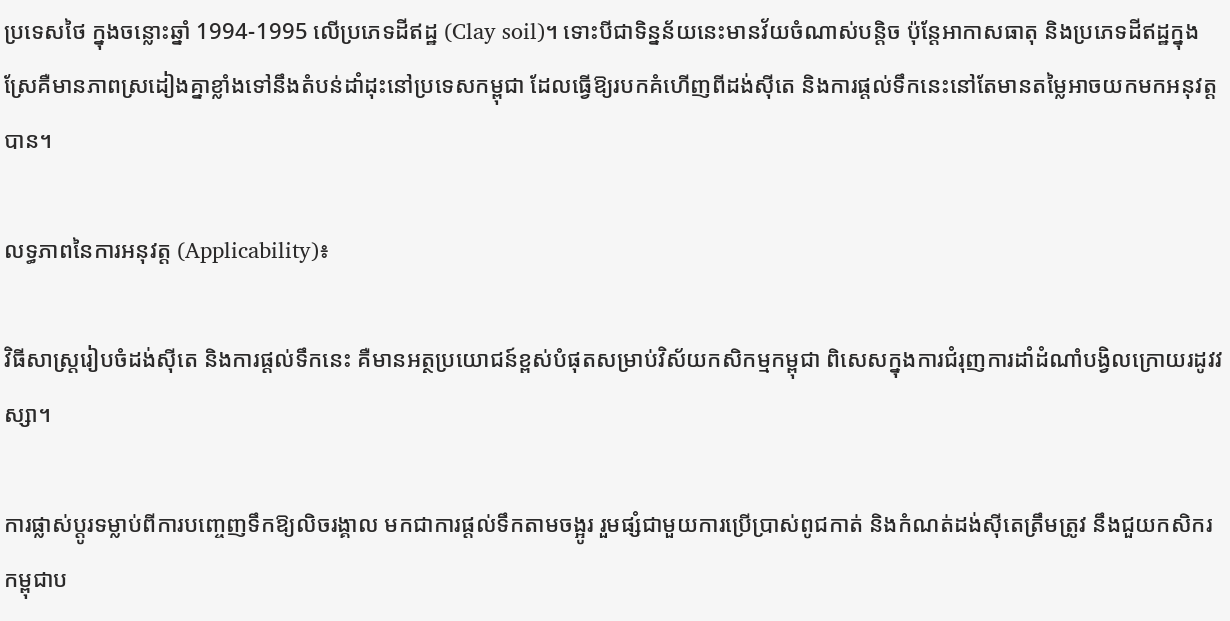ប្រទេសថៃ ក្នុងចន្លោះឆ្នាំ 1994-1995 លើប្រភេទដីឥដ្ឋ (Clay soil)។ ទោះបីជាទិន្នន័យនេះមានវ័យចំណាស់បន្តិច ប៉ុន្តែអាកាសធាតុ និងប្រភេទដីឥដ្ឋក្នុងស្រែគឺមានភាពស្រដៀងគ្នាខ្លាំងទៅនឹងតំបន់ដាំដុះនៅប្រទេសកម្ពុជា ដែលធ្វើឱ្យរបកគំហើញពីដង់ស៊ីតេ និងការផ្តល់ទឹកនេះនៅតែមានតម្លៃអាចយកមកអនុវត្តបាន។

លទ្ធភាពនៃការអនុវត្ត (Applicability)៖

វិធីសាស្ត្ររៀបចំដង់ស៊ីតេ និងការផ្តល់ទឹកនេះ គឺមានអត្ថប្រយោជន៍ខ្ពស់បំផុតសម្រាប់វិស័យកសិកម្មកម្ពុជា ពិសេសក្នុងការជំរុញការដាំដំណាំបង្វិលក្រោយរដូវវស្សា។

ការផ្លាស់ប្តូរទម្លាប់ពីការបញ្ចេញទឹកឱ្យលិចរង្គាល មកជាការផ្តល់ទឹកតាមចង្អូរ រួមផ្សំជាមួយការប្រើប្រាស់ពូជកាត់ និងកំណត់ដង់ស៊ីតេត្រឹមត្រូវ នឹងជួយកសិករកម្ពុជាប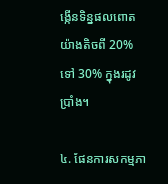ង្កើនទិន្នផលពោតយ៉ាងតិចពី 20% ទៅ 30% ក្នុងរដូវប្រាំង។

៤. ផែនការសកម្មភា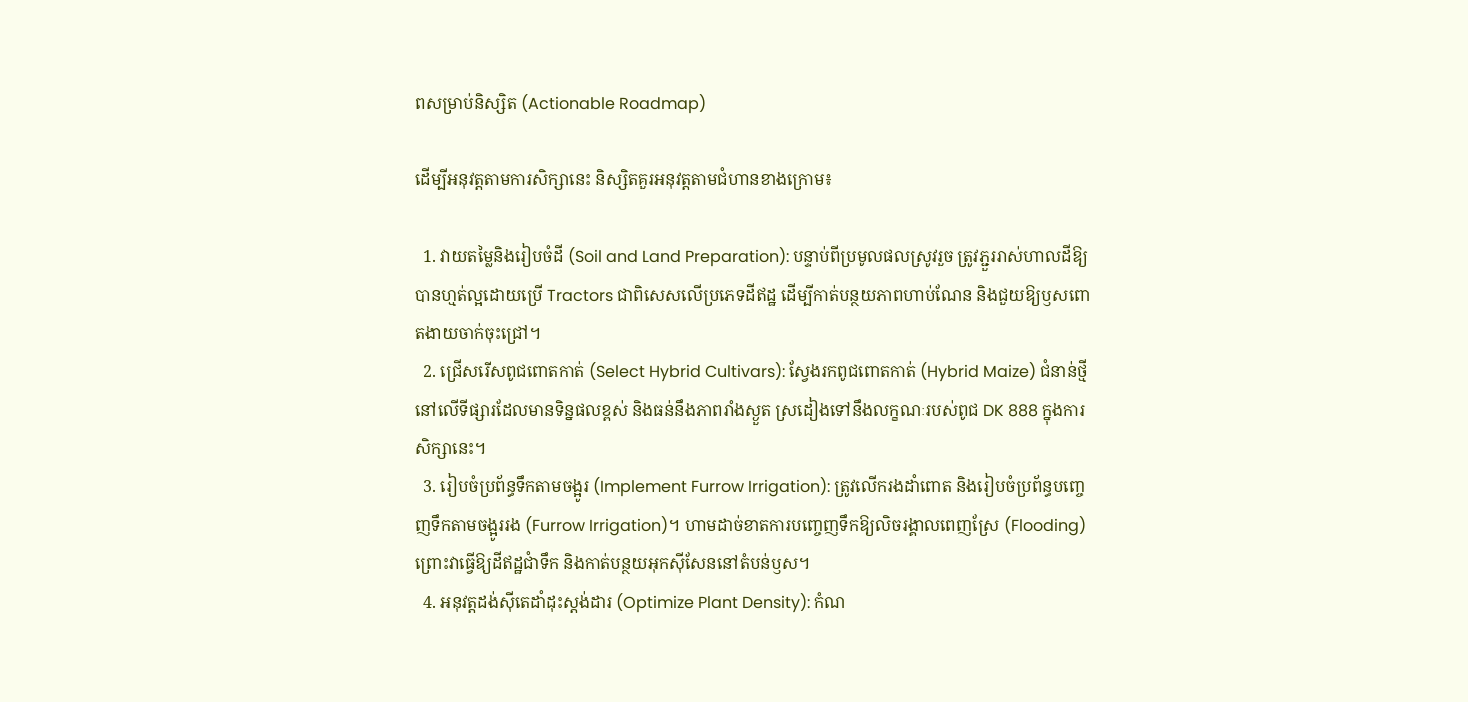ពសម្រាប់និស្សិត (Actionable Roadmap)

ដើម្បីអនុវត្តតាមការសិក្សានេះ និស្សិតគួរអនុវត្តតាមជំហានខាងក្រោម៖

  1. វាយតម្លៃនិងរៀបចំដី (Soil and Land Preparation): បន្ទាប់ពីប្រមូលផលស្រូវរួច ត្រូវភ្ជួររាស់ហាលដីឱ្យបានហ្មត់ល្អដោយប្រើ Tractors ជាពិសេសលើប្រភេទដីឥដ្ឋ ដើម្បីកាត់បន្ថយភាពហាប់ណែន និងជួយឱ្យឫសពោតងាយចាក់ចុះជ្រៅ។
  2. ជ្រើសរើសពូជពោតកាត់ (Select Hybrid Cultivars): ស្វែងរកពូជពោតកាត់ (Hybrid Maize) ជំនាន់ថ្មីនៅលើទីផ្សារដែលមានទិន្នផលខ្ពស់ និងធន់នឹងភាពរាំងស្ងួត ស្រដៀងទៅនឹងលក្ខណៈរបស់ពូជ DK 888 ក្នុងការសិក្សានេះ។
  3. រៀបចំប្រព័ន្ធទឹកតាមចង្អូរ (Implement Furrow Irrigation): ត្រូវលើករងដាំពោត និងរៀបចំប្រព័ន្ធបញ្ចេញទឹកតាមចង្អូររង (Furrow Irrigation)។ ហាមដាច់ខាតការបញ្ចេញទឹកឱ្យលិចរង្គាលពេញស្រែ (Flooding) ព្រោះវាធ្វើឱ្យដីឥដ្ឋជាំទឹក និងកាត់បន្ថយអុកស៊ីសែននៅតំបន់ឫស។
  4. អនុវត្តដង់ស៊ីតេដាំដុះស្តង់ដារ (Optimize Plant Density): កំណ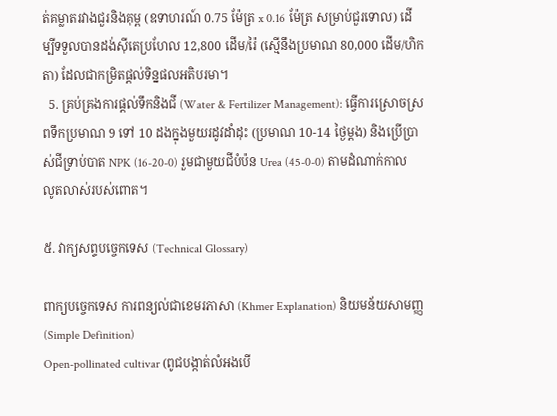ត់គម្លាតរវាងជួរនិងគុម្ព (ឧទាហរណ៍ 0.75 ម៉ែត្រ x 0.16 ម៉ែត្រ សម្រាប់ជួរទោល) ដើម្បីទទួលបានដង់ស៊ីតេប្រហែល 12,800 ដើម/រ៉ៃ (ស្មើនឹងប្រមាណ 80,000 ដើម/ហិកតា) ដែលជាកម្រិតផ្តល់ទិន្នផលអតិបរមា។
  5. គ្រប់គ្រងការផ្តល់ទឹកនិងជី (Water & Fertilizer Management): ធ្វើការស្រោចស្រពទឹកប្រមាណ 9 ទៅ 10 ដងក្នុងមួយរដូវដាំដុះ (ប្រមាណ 10-14 ថ្ងៃម្តង) និងប្រើប្រាស់ជីទ្រាប់បាត NPK (16-20-0) រួមជាមួយជីបំប៉ន Urea (45-0-0) តាមដំណាក់កាលលូតលាស់របស់ពោត។

៥. វាក្យសព្ទបច្ចេកទេស (Technical Glossary)

ពាក្យបច្ចេកទេស ការពន្យល់ជាខេមរភាសា (Khmer Explanation) និយមន័យសាមញ្ញ (Simple Definition)
Open-pollinated cultivar (ពូជបង្កាត់លំអងបើ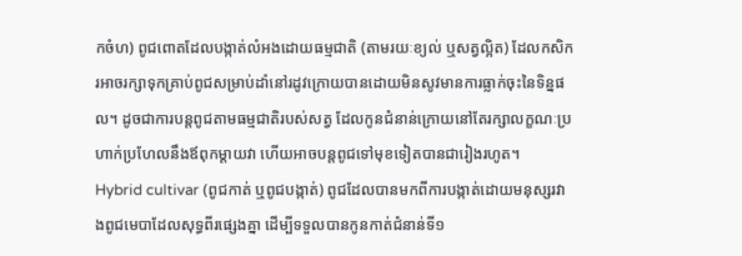កចំហ) ពូជពោតដែលបង្កាត់លំអងដោយធម្មជាតិ (តាមរយៈខ្យល់ ឬសត្វល្អិត) ដែលកសិករអាចរក្សាទុកគ្រាប់ពូជសម្រាប់ដាំនៅរដូវក្រោយបានដោយមិនសូវមានការធ្លាក់ចុះនៃទិន្នផល។ ដូចជាការបន្តពូជតាមធម្មជាតិរបស់សត្វ ដែលកូនជំនាន់ក្រោយនៅតែរក្សាលក្ខណៈប្រហាក់ប្រហែលនឹងឪពុកម្តាយវា ហើយអាចបន្តពូជទៅមុខទៀតបានជារៀងរហូត។
Hybrid cultivar (ពូជកាត់ ឬពូជបង្កាត់) ពូជដែលបានមកពីការបង្កាត់ដោយមនុស្សរវាងពូជមេបាដែលសុទ្ធពីរផ្សេងគ្នា ដើម្បីទទួលបានកូនកាត់ជំនាន់ទី១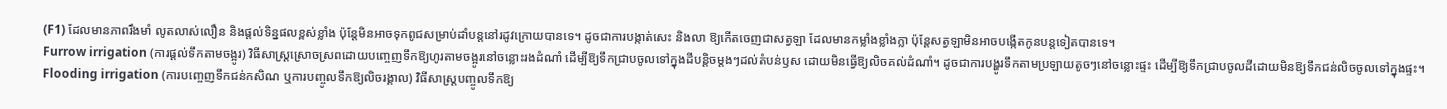(F1) ដែលមានភាពរឹងមាំ លូតលាស់លឿន និងផ្តល់ទិន្នផលខ្ពស់ខ្លាំង ប៉ុន្តែមិនអាចទុកពូជសម្រាប់ដាំបន្តនៅរដូវក្រោយបានទេ។ ដូចជាការបង្កាត់សេះ និងលា ឱ្យកើតចេញជាសត្វឡា ដែលមានកម្លាំងខ្លាំងក្លា ប៉ុន្តែសត្វឡាមិនអាចបង្កើតកូនបន្តទៀតបានទេ។
Furrow irrigation (ការផ្តល់ទឹកតាមចង្អូរ) វិធីសាស្ត្រស្រោចស្រពដោយបញ្ចេញទឹកឱ្យហូរតាមចង្អូរនៅចន្លោះរងដំណាំ ដើម្បីឱ្យទឹកជ្រាបចូលទៅក្នុងដីបន្តិចម្តងៗដល់តំបន់ឫស ដោយមិនធ្វើឱ្យលិចគល់ដំណាំ។ ដូចជាការបង្ហូរទឹកតាមប្រឡាយតូចៗនៅចន្លោះផ្ទះ ដើម្បីឱ្យទឹកជ្រាបចូលដីដោយមិនឱ្យទឹកជន់លិចចូលទៅក្នុងផ្ទះ។
Flooding irrigation (ការបញ្ចេញទឹកជន់កសិណ ឬការបញ្ចូលទឹកឱ្យលិចរង្គាល) វិធីសាស្ត្របញ្ចូលទឹកឱ្យ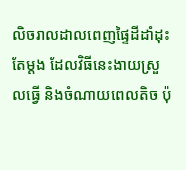លិចរាលដាលពេញផ្ទៃដីដាំដុះតែម្តង ដែលវិធីនេះងាយស្រួលធ្វើ និងចំណាយពេលតិច ប៉ុ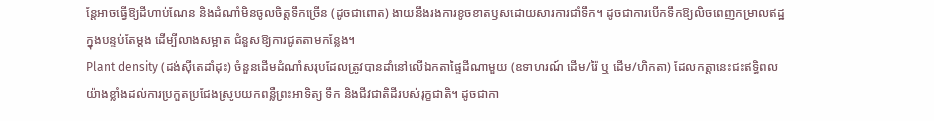ន្តែអាចធ្វើឱ្យដីហាប់ណែន និងដំណាំមិនចូលចិត្តទឹកច្រើន (ដូចជាពោត) ងាយនឹងរងការខូចខាតឫសដោយសារការជាំទឹក។ ដូចជាការបើកទឹកឱ្យលិចពេញកម្រាលឥដ្ឋក្នុងបន្ទប់តែម្តង ដើម្បីលាងសម្អាត ជំនួសឱ្យការជូតតាមកន្លែង។
Plant density (ដង់ស៊ីតេដាំដុះ) ចំនួនដើមដំណាំសរុបដែលត្រូវបានដាំនៅលើឯកតាផ្ទៃដីណាមួយ (ឧទាហរណ៍ ដើម/រ៉ៃ ឬ ដើម/ហិកតា) ដែលកត្តានេះជះឥទ្ធិពលយ៉ាងខ្លាំងដល់ការប្រកួតប្រជែងស្រូបយកពន្លឺព្រះអាទិត្យ ទឹក និងជីវជាតិដីរបស់រុក្ខជាតិ។ ដូចជាកា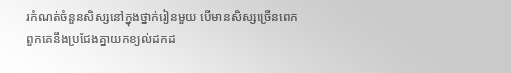រកំណត់ចំនួនសិស្សនៅក្នុងថ្នាក់រៀនមួយ បើមានសិស្សច្រើនពេក ពួកគេនឹងប្រជែងគ្នាយកខ្យល់ដកដ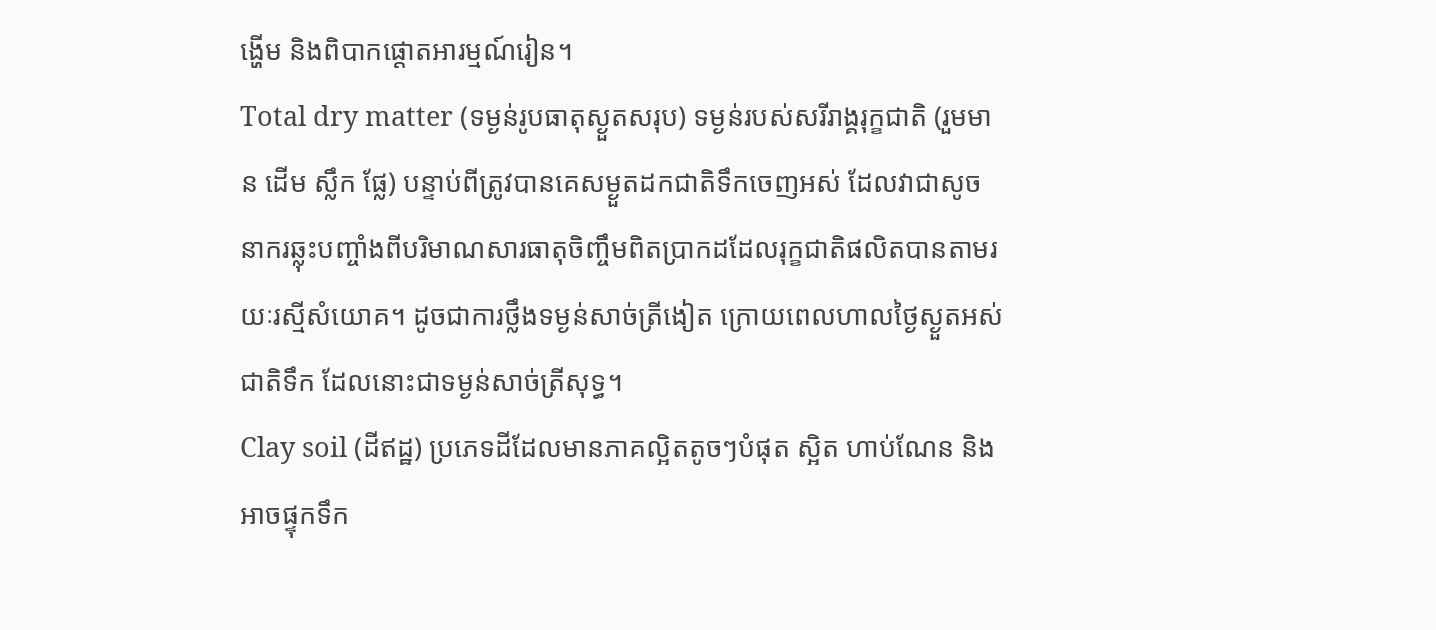ង្ហើម និងពិបាកផ្តោតអារម្មណ៍រៀន។
Total dry matter (ទម្ងន់រូបធាតុស្ងួតសរុប) ទម្ងន់របស់សរីរាង្គរុក្ខជាតិ (រួមមាន ដើម ស្លឹក ផ្លែ) បន្ទាប់ពីត្រូវបានគេសម្ងួតដកជាតិទឹកចេញអស់ ដែលវាជាសូចនាករឆ្លុះបញ្ចាំងពីបរិមាណសារធាតុចិញ្ចឹមពិតប្រាកដដែលរុក្ខជាតិផលិតបានតាមរយៈរស្មីសំយោគ។ ដូចជាការថ្លឹងទម្ងន់សាច់ត្រីងៀត ក្រោយពេលហាលថ្ងៃស្ងួតអស់ជាតិទឹក ដែលនោះជាទម្ងន់សាច់ត្រីសុទ្ធ។
Clay soil (ដីឥដ្ឋ) ប្រភេទដីដែលមានភាគល្អិតតូចៗបំផុត ស្អិត ហាប់ណែន និងអាចផ្ទុកទឹក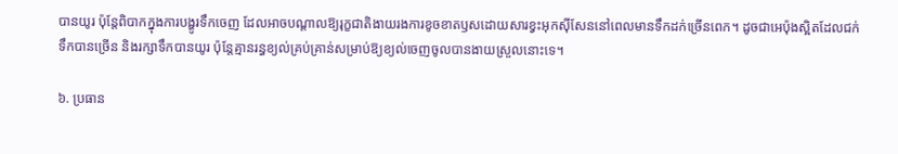បានយូរ ប៉ុន្តែពិបាកក្នុងការបង្ហូរទឹកចេញ ដែលអាចបណ្តាលឱ្យរុក្ខជាតិងាយរងការខូចខាតឫសដោយសារខ្វះអុកស៊ីសែននៅពេលមានទឹកដក់ច្រើនពេក។ ដូចជាអេប៉ុងស្អិតដែលជក់ទឹកបានច្រើន និងរក្សាទឹកបានយូរ ប៉ុន្តែគ្មានរន្ធខ្យល់គ្រប់គ្រាន់សម្រាប់ឱ្យខ្យល់ចេញចូលបានងាយស្រួលនោះទេ។

៦. ប្រធាន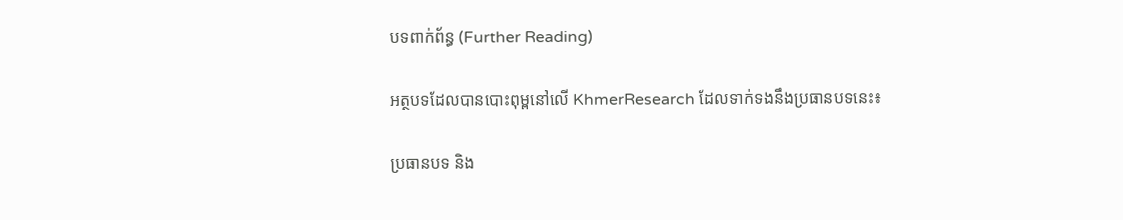បទពាក់ព័ន្ធ (Further Reading)

អត្ថបទដែលបានបោះពុម្ពនៅលើ KhmerResearch ដែលទាក់ទងនឹងប្រធានបទនេះ៖

ប្រធានបទ និង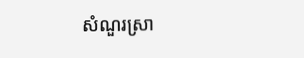សំណួរស្រា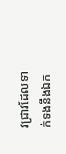វជ្រាវដែលទាក់ទងនឹងឯក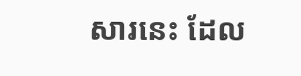សារនេះ ដែល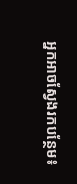អ្នកអាចស្វែងរកបន្ថែម៖